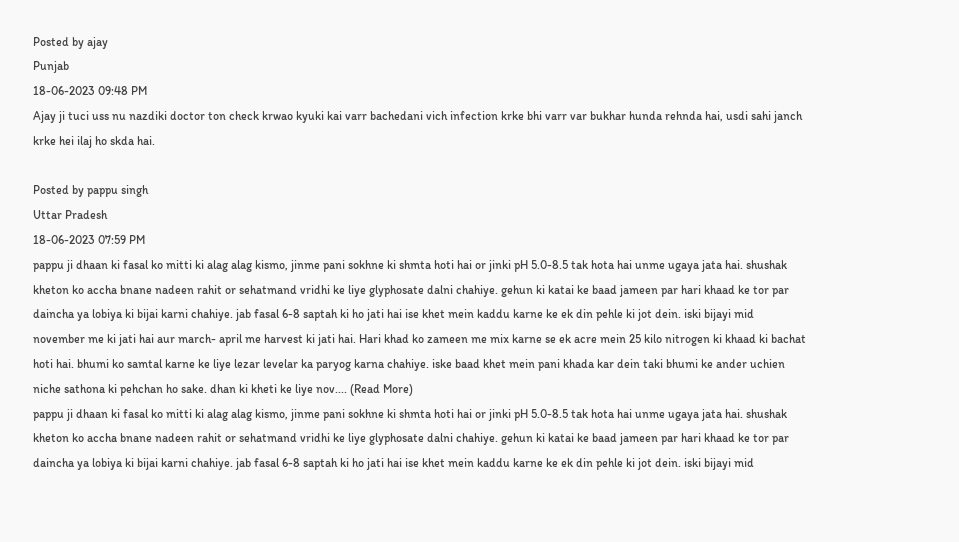Posted by ajay
Punjab
18-06-2023 09:48 PM
Ajay ji tuci uss nu nazdiki doctor ton check krwao kyuki kai varr bachedani vich infection krke bhi varr var bukhar hunda rehnda hai, usdi sahi janch krke hei ilaj ho skda hai.

Posted by pappu singh
Uttar Pradesh
18-06-2023 07:59 PM
pappu ji dhaan ki fasal ko mitti ki alag alag kismo, jinme pani sokhne ki shmta hoti hai or jinki pH 5.0-8.5 tak hota hai unme ugaya jata hai. shushak kheton ko accha bnane nadeen rahit or sehatmand vridhi ke liye glyphosate dalni chahiye. gehun ki katai ke baad jameen par hari khaad ke tor par daincha ya lobiya ki bijai karni chahiye. jab fasal 6-8 saptah ki ho jati hai ise khet mein kaddu karne ke ek din pehle ki jot dein. iski bijayi mid november me ki jati hai aur march- april me harvest ki jati hai. Hari khad ko zameen me mix karne se ek acre mein 25 kilo nitrogen ki khaad ki bachat hoti hai. bhumi ko samtal karne ke liye lezar levelar ka paryog karna chahiye. iske baad khet mein pani khada kar dein taki bhumi ke ander uchien niche sathona ki pehchan ho sake. dhan ki kheti ke liye nov.... (Read More)
pappu ji dhaan ki fasal ko mitti ki alag alag kismo, jinme pani sokhne ki shmta hoti hai or jinki pH 5.0-8.5 tak hota hai unme ugaya jata hai. shushak kheton ko accha bnane nadeen rahit or sehatmand vridhi ke liye glyphosate dalni chahiye. gehun ki katai ke baad jameen par hari khaad ke tor par daincha ya lobiya ki bijai karni chahiye. jab fasal 6-8 saptah ki ho jati hai ise khet mein kaddu karne ke ek din pehle ki jot dein. iski bijayi mid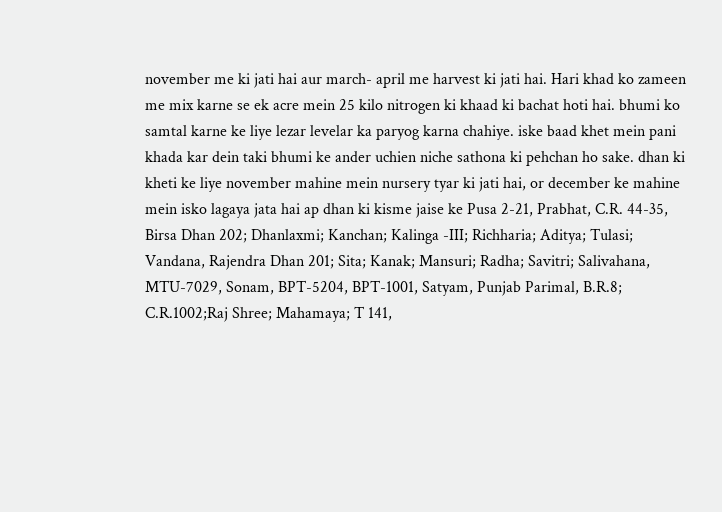november me ki jati hai aur march- april me harvest ki jati hai. Hari khad ko zameen me mix karne se ek acre mein 25 kilo nitrogen ki khaad ki bachat hoti hai. bhumi ko samtal karne ke liye lezar levelar ka paryog karna chahiye. iske baad khet mein pani khada kar dein taki bhumi ke ander uchien niche sathona ki pehchan ho sake. dhan ki kheti ke liye november mahine mein nursery tyar ki jati hai, or december ke mahine mein isko lagaya jata hai ap dhan ki kisme jaise ke Pusa 2-21, Prabhat, C.R. 44-35, Birsa Dhan 202; Dhanlaxmi; Kanchan; Kalinga -III; Richharia; Aditya; Tulasi; Vandana, Rajendra Dhan 201; Sita; Kanak; Mansuri; Radha; Savitri; Salivahana, MTU-7029, Sonam, BPT-5204, BPT-1001, Satyam, Punjab Parimal, B.R.8; C.R.1002;Raj Shree; Mahamaya; T 141,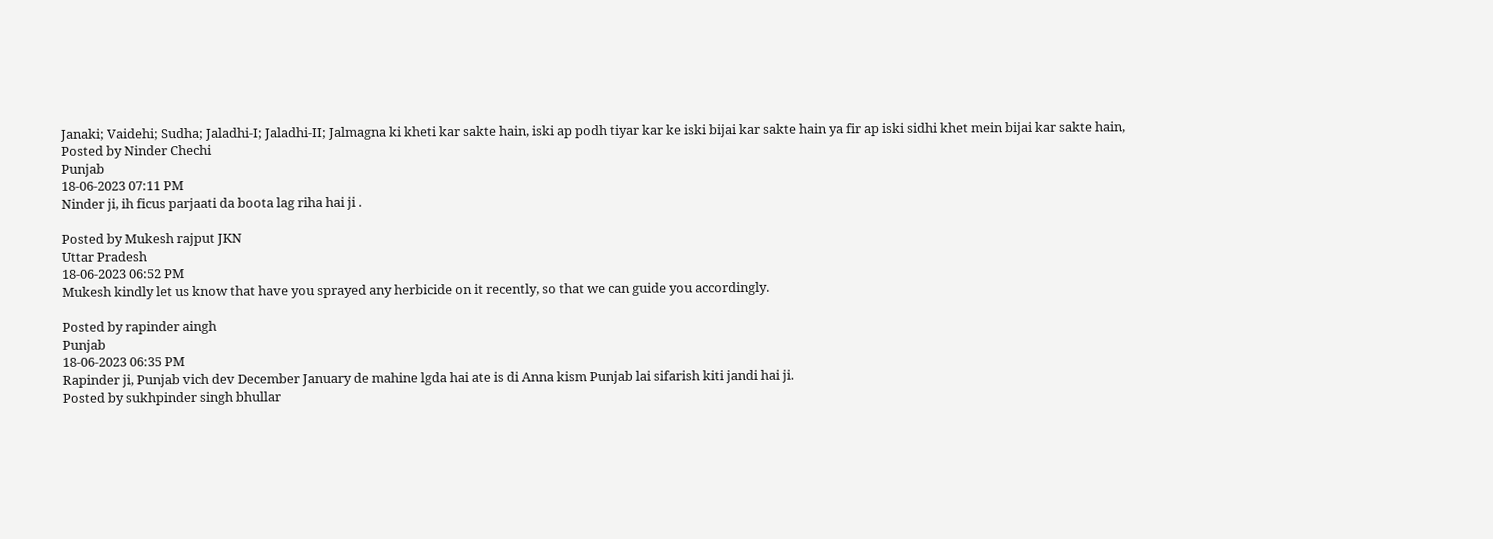Janaki; Vaidehi; Sudha; Jaladhi-I; Jaladhi-II; Jalmagna ki kheti kar sakte hain, iski ap podh tiyar kar ke iski bijai kar sakte hain ya fir ap iski sidhi khet mein bijai kar sakte hain,
Posted by Ninder Chechi
Punjab
18-06-2023 07:11 PM
Ninder ji, ih ficus parjaati da boota lag riha hai ji .

Posted by Mukesh rajput JKN
Uttar Pradesh
18-06-2023 06:52 PM
Mukesh kindly let us know that have you sprayed any herbicide on it recently, so that we can guide you accordingly.

Posted by rapinder aingh
Punjab
18-06-2023 06:35 PM
Rapinder ji, Punjab vich dev December January de mahine lgda hai ate is di Anna kism Punjab lai sifarish kiti jandi hai ji.
Posted by sukhpinder singh bhullar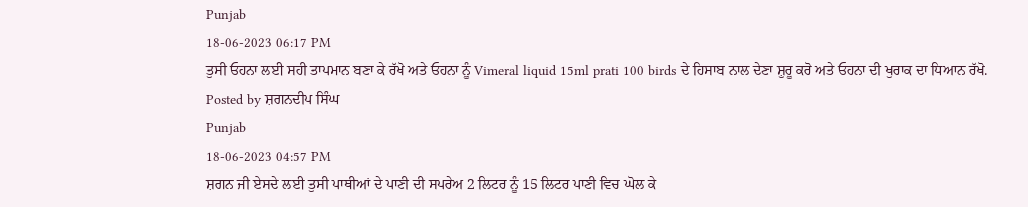Punjab
18-06-2023 06:17 PM
ਤੁਸੀ ਓਹਨਾ ਲਈ ਸਹੀ ਤਾਪਮਾਨ ਬਣਾ ਕੇ ਰੱਖੋ ਅਤੇ ਓਹਨਾ ਨੂੰ Vimeral liquid 15ml prati 100 birds ਦੇ ਹਿਸਾਬ ਨਾਲ ਦੇਣਾ ਸ਼ੁਰੂ ਕਰੋ ਅਤੇ ਓਹਨਾ ਦੀ ਖੁਰਾਕ ਦਾ ਧਿਆਨ ਰੱਖੋ.
Posted by ਸ਼ਗਨਦੀਪ ਸਿੰਘ
Punjab
18-06-2023 04:57 PM
ਸ਼ਗਨ ਜੀ ਏਸਦੇ ਲਈ ਤੁਸੀ ਪਾਥੀਆਂ ਦੇ ਪਾਣੀ ਦੀ ਸਪਰੇਅ 2 ਲਿਟਰ ਨੂੰ 15 ਲਿਟਰ ਪਾਣੀ ਵਿਚ ਘੋਲ ਕੇ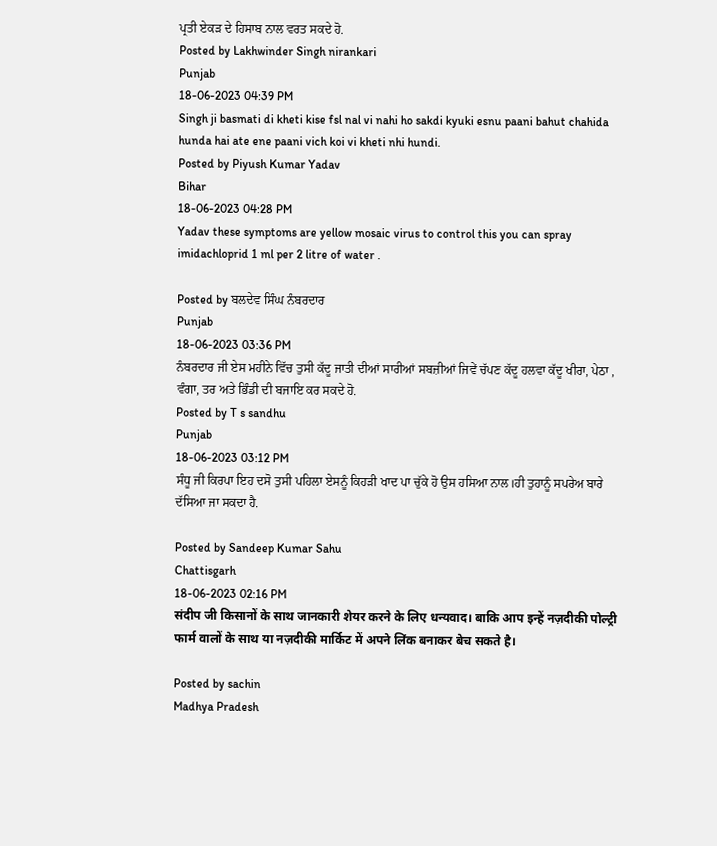ਪ੍ਰਤੀ ਏਕੜ ਦੇ ਹਿਸਾਬ ਨਾਲ ਵਰਤ ਸਕਦੇ ਹੋ.
Posted by Lakhwinder Singh nirankari
Punjab
18-06-2023 04:39 PM
Singh ji basmati di kheti kise fsl nal vi nahi ho sakdi kyuki esnu paani bahut chahida hunda hai ate ene paani vich koi vi kheti nhi hundi.
Posted by Piyush Kumar Yadav
Bihar
18-06-2023 04:28 PM
Yadav these symptoms are yellow mosaic virus to control this you can spray imidachloprid 1 ml per 2 litre of water .

Posted by ਬਲਦੇਵ ਸਿੰਘ ਨੰਬਰਦਾਰ
Punjab
18-06-2023 03:36 PM
ਨੰਬਰਦਾਰ ਜੀ ਏਸ ਮਹੀਨੇ ਵਿੱਚ ਤੁਸੀ ਕੱਦੂ ਜਾਤੀ ਦੀਆਂ ਸਾਰੀਆਂ ਸਬਜ਼ੀਆਂ ਜਿਵੇਂ ਚੱਪਣ ਕੱਦੂ ਹਲਵਾ ਕੱਦੂ ਖੀਰਾ, ਪੇਠਾ , ਵੰਗਾ, ਤਰ ਅਤੇ ਭਿੰਡੀ ਦੀ ਬਜਾਇ ਕਰ ਸਕਦੇ ਹੋ.
Posted by T s sandhu
Punjab
18-06-2023 03:12 PM
ਸੰਧੂ ਜੀ ਕਿਰਪਾ ਇਹ ਦਸੋ ਤੁਸੀ ਪਹਿਲਾ ਏਸਨੂੰ ਕਿਹੜੀ ਖਾਦ ਪਾ ਚੁੱਕੇ ਹੋ ਉਸ ਹਸਿਆ ਨਾਲ।ਹੀ ਤੁਹਾਨੂੰ ਸਪਰੇਅ ਬਾਰੇ ਦੱਸਿਆ ਜਾ ਸਕਦਾ ਹੈ.

Posted by Sandeep Kumar Sahu
Chattisgarh
18-06-2023 02:16 PM
संदीप जी किसानों के साथ जानकारी शेयर करने के लिए धन्यवाद। बाकि आप इन्हें नज़दीकी पोल्ट्री फार्म वालों के साथ या नज़दीकी मार्किट में अपने लिंक बनाकर बेच सकते है।

Posted by sachin
Madhya Pradesh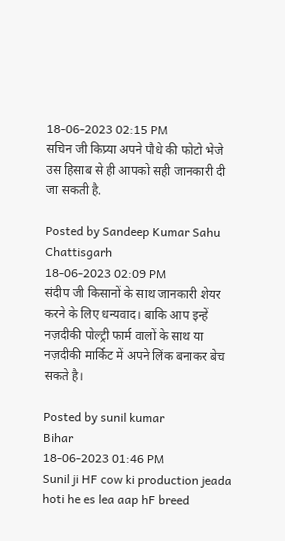18-06-2023 02:15 PM
सचिन जी किप्र्या अपने पौधे की फोटो भेजे उस हिसाब से ही आपको सही जानकारी दी जा सकती है.

Posted by Sandeep Kumar Sahu
Chattisgarh
18-06-2023 02:09 PM
संदीप जी किसानों के साथ जानकारी शेयर करने के लिए धन्यवाद। बाकि आप इन्हें नज़दीकी पोल्ट्री फार्म वालों के साथ या नज़दीकी मार्किट में अपने लिंक बनाकर बेच सकते है।

Posted by sunil kumar
Bihar
18-06-2023 01:46 PM
Sunil ji HF cow ki production jeada hoti he es lea aap hF breed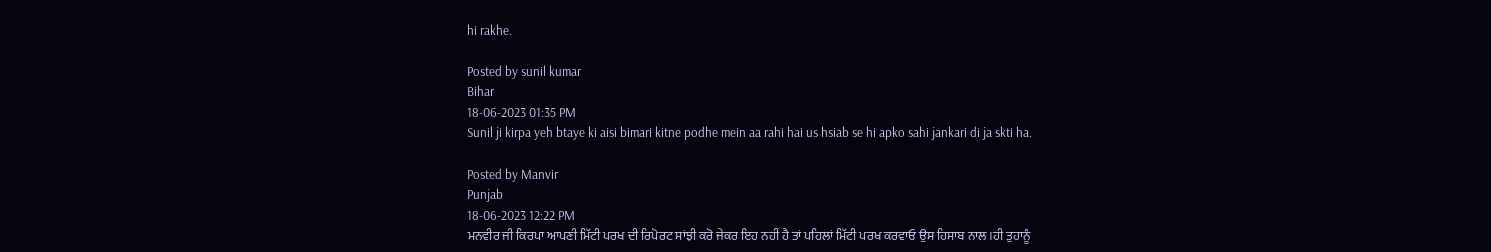hi rakhe.

Posted by sunil kumar
Bihar
18-06-2023 01:35 PM
Sunil ji kirpa yeh btaye ki aisi bimari kitne podhe mein aa rahi hai us hsiab se hi apko sahi jankari di ja skti ha.

Posted by Manvir
Punjab
18-06-2023 12:22 PM
ਮਨਵੀਰ ਜੀ ਕਿਰਪਾ ਆਪਣੀ ਮਿੱਟੀ ਪਰਖ ਦੀ ਰਿਪੋਰਟ ਸਾਂਝੀ ਕਰੋ ਜੇਕਰ ਇਹ ਨਹੀਂ ਹੈ ਤਾਂ ਪਹਿਲਾਂ ਮਿੱਟੀ ਪਰਖ ਕਰਵਾਓ ਉਸ ਹਿਸਾਬ ਨਾਲ।ਹੀ ਤੁਹਾਨੂੰ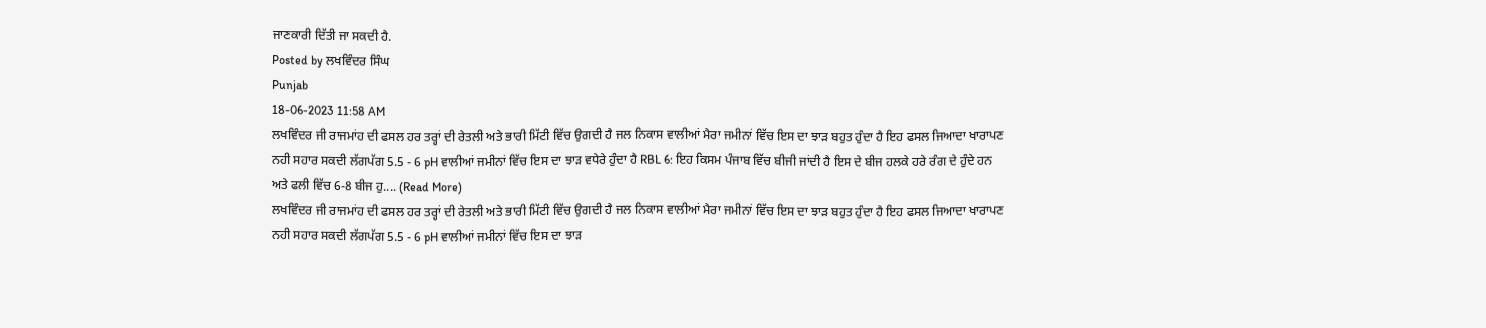ਜਾਣਕਾਰੀ ਦਿੱਤੀ ਜਾ ਸਕਦੀ ਹੈ.
Posted by ਲਖਵਿੰਦਰ ਸਿੰਘ
Punjab
18-06-2023 11:58 AM
ਲਖਵਿੰਦਰ ਜੀ ਰਾਜਮਾਂਹ ਦੀ ਫਸਲ ਹਰ ਤਰ੍ਹਾਂ ਦੀ ਰੇਤਲੀ ਅਤੇ ਭਾਰੀ ਮਿੱਟੀ ਵਿੱਚ ਉਗਦੀ ਹੈ ਜਲ ਨਿਕਾਸ ਵਾਲੀਆਂ ਮੈਰਾ ਜਮੀਨਾਂ ਵਿੱਚ ਇਸ ਦਾ ਝਾੜ ਬਹੁਤ ਹੁੰਦਾ ਹੈ ਇਹ ਫਸਲ ਜਿਆਦਾ ਖਾਰਾਪਣ ਨਹੀ ਸਹਾਰ ਸਕਦੀ ਲੱਗਪੱਗ 5.5 - 6 pH ਵਾਲੀਆਂ ਜਮੀਨਾਂ ਵਿੱਚ ਇਸ ਦਾ ਝਾੜ ਵਧੇਰੇ ਹੁੰਦਾ ਹੈ RBL 6: ਇਹ ਕਿਸਮ ਪੰਜਾਬ ਵਿੱਚ ਬੀਜੀ ਜਾਂਦੀ ਹੈ ਇਸ ਦੇ ਬੀਜ ਹਲਕੇ ਹਰੇ ਰੰਗ ਦੇ ਹੁੰਦੇ ਹਨ ਅਤੇ ਫਲੀ ਵਿੱਚ 6-8 ਬੀਜ ਹੁ.... (Read More)
ਲਖਵਿੰਦਰ ਜੀ ਰਾਜਮਾਂਹ ਦੀ ਫਸਲ ਹਰ ਤਰ੍ਹਾਂ ਦੀ ਰੇਤਲੀ ਅਤੇ ਭਾਰੀ ਮਿੱਟੀ ਵਿੱਚ ਉਗਦੀ ਹੈ ਜਲ ਨਿਕਾਸ ਵਾਲੀਆਂ ਮੈਰਾ ਜਮੀਨਾਂ ਵਿੱਚ ਇਸ ਦਾ ਝਾੜ ਬਹੁਤ ਹੁੰਦਾ ਹੈ ਇਹ ਫਸਲ ਜਿਆਦਾ ਖਾਰਾਪਣ ਨਹੀ ਸਹਾਰ ਸਕਦੀ ਲੱਗਪੱਗ 5.5 - 6 pH ਵਾਲੀਆਂ ਜਮੀਨਾਂ ਵਿੱਚ ਇਸ ਦਾ ਝਾੜ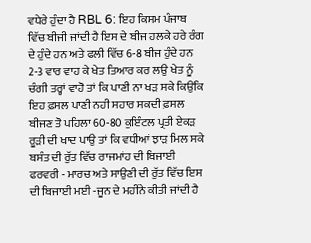ਵਧੇਰੇ ਹੁੰਦਾ ਹੈ RBL 6: ਇਹ ਕਿਸਮ ਪੰਜਾਬ ਵਿੱਚ ਬੀਜੀ ਜਾਂਦੀ ਹੈ ਇਸ ਦੇ ਬੀਜ ਹਲਕੇ ਹਰੇ ਰੰਗ ਦੇ ਹੁੰਦੇ ਹਨ ਅਤੇ ਫਲੀ ਵਿੱਚ 6-8 ਬੀਜ ਹੁੰਦੇ ਹਨ 2-3 ਵਾਰ ਵਾਹ ਕੇ ਖੇਤ ਤਿਆਰ ਕਰ ਲਉ ਖੇਤ ਨੂੰ ਚੰਗੀ ਤਰ੍ਹਾਂ ਵਾਹੋ ਤਾਂ ਕਿ ਪਾਣੀ ਨਾ ਖੜ ਸਕੇ ਕਿਉਂਕਿ ਇਹ ਫ਼ਸਲ ਪਾਣੀ ਨਹੀ ਸਹਾਰ ਸਕਦੀ ਫ਼ਸਲ ਬੀਜਣ ਤੋ ਪਹਿਲਾ 60-80 ਕੁਇੰਟਲ ਪ੍ਰਤੀ ਏਕੜ ਰੂੜੀ ਦੀ ਖਾਦ ਪਾਉ ਤਾਂ ਕਿ ਵਧੀਆਂ ਝਾੜ ਮਿਲ ਸਕੇ ਬਸੰਤ ਦੀ ਰੁੱਤ ਵਿੱਚ ਰਾਜਮਾਂਹ ਦੀ ਬਿਜਾਈ ਫਰਵਰੀ - ਮਾਰਚ ਅਤੇ ਸਾਉਣੀ ਦੀ ਰੁੱਤ ਵਿੱਚ ਇਸ ਦੀ ਬਿਜਾਈ ਮਈ -ਜੂਨ ਦੇ ਮਹੀਂਨੇ ਕੀਤੀ ਜਾਂਦੀ ਹੈ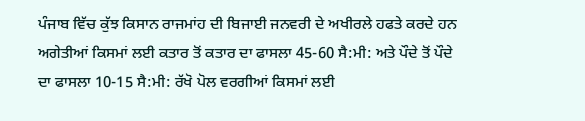ਪੰਜਾਬ ਵਿੱਚ ਕੁੱਝ ਕਿਸਾਨ ਰਾਜਮਾਂਹ ਦੀ ਬਿਜਾਈ ਜਨਵਰੀ ਦੇ ਅਖੀਰਲੇ ਹਫਤੇ ਕਰਦੇ ਹਨ ਅਗੇਤੀਆਂ ਕਿਸਮਾਂ ਲਈ ਕਤਾਰ ਤੋਂ ਕਤਾਰ ਦਾ ਫਾਸਲਾ 45-60 ਸੈ:ਮੀ: ਅਤੇ ਪੌਦੇ ਤੋਂ ਪੌਦੇ ਦਾ ਫਾਸਲਾ 10-15 ਸੈ:ਮੀ: ਰੱਖੋ ਪੋਲ ਵਰਗੀਆਂ ਕਿਸਮਾਂ ਲਈ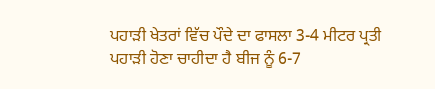ਪਹਾੜੀ ਖੇਤਰਾਂ ਵਿੱਚ ਪੌਦੇ ਦਾ ਫਾਸਲਾ 3-4 ਮੀਟਰ ਪ੍ਰਤੀ ਪਹਾੜੀ ਹੋਣਾ ਚਾਹੀਦਾ ਹੈ ਬੀਜ ਨੂੰ 6-7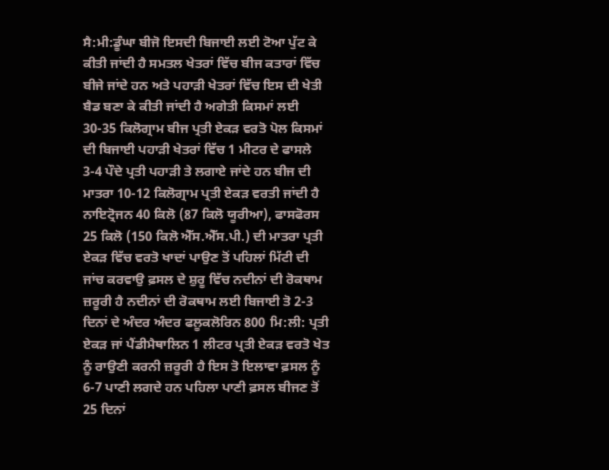ਸੈ:ਮੀ:ਡੂੰਘਾ ਬੀਜੋ ਇਸਦੀ ਬਿਜਾਈ ਲਈ ਟੋਆ ਪੁੱਟ ਕੇ ਕੀਤੀ ਜਾਂਦੀ ਹੈ ਸਮਤਲ ਖੇਤਰਾਂ ਵਿੱਚ ਬੀਜ ਕਤਾਰਾਂ ਵਿੱਚ ਬੀਜੇ ਜਾਂਦੇ ਹਨ ਅਤੇ ਪਹਾੜੀ ਖੇਤਰਾਂ ਵਿੱਚ ਇਸ ਦੀ ਖੇਤੀ ਬੈਡ ਬਣਾ ਕੇ ਕੀਤੀ ਜਾਂਦੀ ਹੈ ਅਗੇਤੀ ਕਿਸਮਾਂ ਲਈ 30-35 ਕਿਲੋਗ੍ਰਾਮ ਬੀਜ ਪ੍ਰਤੀ ਏਕੜ ਵਰਤੋ ਪੋਲ ਕਿਸਮਾਂ ਦੀ ਬਿਜਾਈ ਪਹਾੜੀ ਖੇਤਰਾਂ ਵਿੱਚ 1 ਮੀਟਰ ਦੇ ਫਾਸਲੇ 3-4 ਪੌਦੇ ਪ੍ਰਤੀ ਪਹਾੜੀ ਤੇ ਲਗਾਏ ਜਾਂਦੇ ਹਨ ਬੀਜ ਦੀ ਮਾਤਰਾ 10-12 ਕਿਲੋਗ੍ਰਾਮ ਪ੍ਰਤੀ ਏਕੜ ਵਰਤੀ ਜਾਂਦੀ ਹੈ ਨਾਇਟ੍ਰੋਜਨ 40 ਕਿਲੋ (87 ਕਿਲੋ ਯੂਰੀਆ), ਫਾਸਫੋਰਸ 25 ਕਿਲੋ (150 ਕਿਲੋ ਐੱਸ.ਐੱਸ.ਪੀ.) ਦੀ ਮਾਤਰਾ ਪ੍ਰਤੀ ਏਕੜ ਵਿੱਚ ਵਰਤੋ ਖਾਦਾਂ ਪਾਉਣ ਤੋਂ ਪਹਿਲਾਂ ਮਿੱਟੀ ਦੀ ਜਾਂਚ ਕਰਵਾਉ ਫ਼ਸਲ ਦੇ ਸ਼ੁਰੂ ਵਿੱਚ ਨਦੀਨਾਂ ਦੀ ਰੋਕਥਾਮ ਜ਼ਰੂਰੀ ਹੈ ਨਦੀਨਾਂ ਦੀ ਰੋਕਥਾਮ ਲਈ ਬਿਜਾਈ ਤੋ 2-3 ਦਿਨਾਂ ਦੇ ਅੰਦਰ ਅੰਦਰ ਫਲੂਕਲੋਰਿਨ 800 ਮਿ:ਲੀ: ਪ੍ਰਤੀ ਏਕੜ ਜਾਂ ਪੈਂਡੀਮੈਥਾਲਿਨ 1 ਲੀਟਰ ਪ੍ਰਤੀ ਏਕੜ ਵਰਤੋ ਖੇਤ ਨੂੰ ਰਾਉਣੀ ਕਰਨੀ ਜ਼ਰੂਰੀ ਹੈ ਇਸ ਤੋ ਇਲਾਵਾ ਫ਼ਸਲ ਨੂੰ 6-7 ਪਾਣੀ ਲਗਦੇ ਹਨ ਪਹਿਲਾ ਪਾਣੀ ਫ਼ਸਲ ਬੀਜਣ ਤੋਂ 25 ਦਿਨਾਂ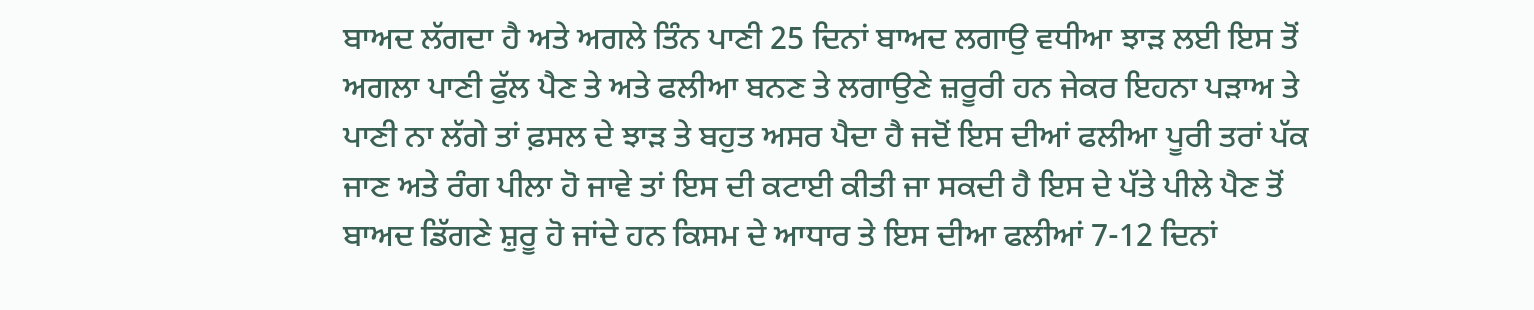ਬਾਅਦ ਲੱਗਦਾ ਹੈ ਅਤੇ ਅਗਲੇ ਤਿੰਨ ਪਾਣੀ 25 ਦਿਨਾਂ ਬਾਅਦ ਲਗਾਉ ਵਧੀਆ ਝਾੜ ਲਈ ਇਸ ਤੋਂ ਅਗਲਾ ਪਾਣੀ ਫੁੱਲ ਪੈਣ ਤੇ ਅਤੇ ਫਲੀਆ ਬਨਣ ਤੇ ਲਗਾਉਣੇ ਜ਼ਰੂਰੀ ਹਨ ਜੇਕਰ ਇਹਨਾ ਪੜਾਅ ਤੇ ਪਾਣੀ ਨਾ ਲੱਗੇ ਤਾਂ ਫ਼ਸਲ ਦੇ ਝਾੜ ਤੇ ਬਹੁਤ ਅਸਰ ਪੈਦਾ ਹੈ ਜਦੋਂ ਇਸ ਦੀਆਂ ਫਲੀਆ ਪੂਰੀ ਤਰਾਂ ਪੱਕ ਜਾਣ ਅਤੇ ਰੰਗ ਪੀਲਾ ਹੋ ਜਾਵੇ ਤਾਂ ਇਸ ਦੀ ਕਟਾਈ ਕੀਤੀ ਜਾ ਸਕਦੀ ਹੈ ਇਸ ਦੇ ਪੱਤੇ ਪੀਲੇ ਪੈਣ ਤੋਂ ਬਾਅਦ ਡਿੱਗਣੇ ਸ਼ੁਰੂ ਹੋ ਜਾਂਦੇ ਹਨ ਕਿਸਮ ਦੇ ਆਧਾਰ ਤੇ ਇਸ ਦੀਆ ਫਲੀਆਂ 7-12 ਦਿਨਾਂ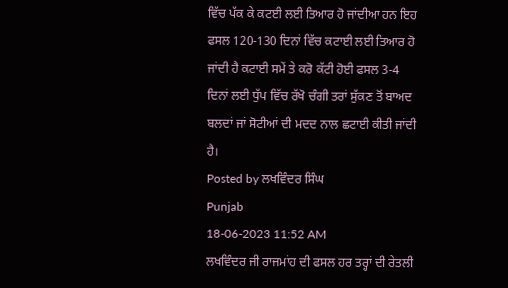ਵਿੱਚ ਪੱਕ ਕੇ ਕਟਈ ਲਈ ਤਿਆਰ ਹੋ ਜਾਂਦੀਆ ਹਨ ਇਹ ਫਸਲ 120-130 ਦਿਨਾਂ ਵਿੱਚ ਕਟਾਈ ਲਈ ਤਿਆਰ ਹੋ ਜਾਂਦੀ ਹੈ ਕਟਾਈ ਸਮੇਂ ਤੇ ਕਰੋ ਕੱਟੀ ਹੋਈ ਫਸਲ 3-4 ਦਿਨਾਂ ਲਈ ਧੁੱਪ ਵਿੱਚ ਰੱਖੋ ਚੰਗੀ ਤਰਾਂ ਸੁੱਕਣ ਤੋਂ ਬਾਅਦ ਬਲਦਾਂ ਜਾਂ ਸੋਟੀਆਂ ਦੀ ਮਦਦ ਨਾਲ ਛਟਾਈ ਕੀਤੀ ਜਾਂਦੀ ਹੈ।
Posted by ਲਖਵਿੰਦਰ ਸਿੰਘ
Punjab
18-06-2023 11:52 AM
ਲਖਵਿੰਦਰ ਜੀ ਰਾਜਮਾਂਹ ਦੀ ਫਸਲ ਹਰ ਤਰ੍ਹਾਂ ਦੀ ਰੇਤਲੀ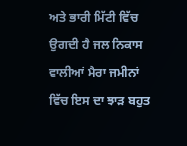ਅਤੇ ਭਾਰੀ ਮਿੱਟੀ ਵਿੱਚ ਉਗਦੀ ਹੈ ਜਲ ਨਿਕਾਸ ਵਾਲੀਆਂ ਮੈਰਾ ਜਮੀਨਾਂ ਵਿੱਚ ਇਸ ਦਾ ਝਾੜ ਬਹੁਤ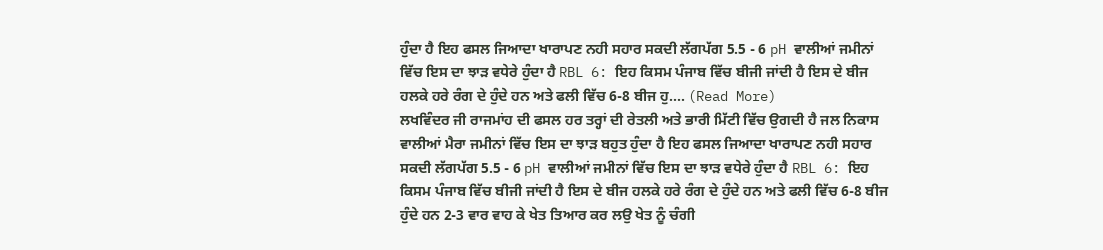ਹੁੰਦਾ ਹੈ ਇਹ ਫਸਲ ਜਿਆਦਾ ਖਾਰਾਪਣ ਨਹੀ ਸਹਾਰ ਸਕਦੀ ਲੱਗਪੱਗ 5.5 - 6 pH ਵਾਲੀਆਂ ਜਮੀਨਾਂ ਵਿੱਚ ਇਸ ਦਾ ਝਾੜ ਵਧੇਰੇ ਹੁੰਦਾ ਹੈ RBL 6: ਇਹ ਕਿਸਮ ਪੰਜਾਬ ਵਿੱਚ ਬੀਜੀ ਜਾਂਦੀ ਹੈ ਇਸ ਦੇ ਬੀਜ ਹਲਕੇ ਹਰੇ ਰੰਗ ਦੇ ਹੁੰਦੇ ਹਨ ਅਤੇ ਫਲੀ ਵਿੱਚ 6-8 ਬੀਜ ਹੁ.... (Read More)
ਲਖਵਿੰਦਰ ਜੀ ਰਾਜਮਾਂਹ ਦੀ ਫਸਲ ਹਰ ਤਰ੍ਹਾਂ ਦੀ ਰੇਤਲੀ ਅਤੇ ਭਾਰੀ ਮਿੱਟੀ ਵਿੱਚ ਉਗਦੀ ਹੈ ਜਲ ਨਿਕਾਸ ਵਾਲੀਆਂ ਮੈਰਾ ਜਮੀਨਾਂ ਵਿੱਚ ਇਸ ਦਾ ਝਾੜ ਬਹੁਤ ਹੁੰਦਾ ਹੈ ਇਹ ਫਸਲ ਜਿਆਦਾ ਖਾਰਾਪਣ ਨਹੀ ਸਹਾਰ ਸਕਦੀ ਲੱਗਪੱਗ 5.5 - 6 pH ਵਾਲੀਆਂ ਜਮੀਨਾਂ ਵਿੱਚ ਇਸ ਦਾ ਝਾੜ ਵਧੇਰੇ ਹੁੰਦਾ ਹੈ RBL 6: ਇਹ ਕਿਸਮ ਪੰਜਾਬ ਵਿੱਚ ਬੀਜੀ ਜਾਂਦੀ ਹੈ ਇਸ ਦੇ ਬੀਜ ਹਲਕੇ ਹਰੇ ਰੰਗ ਦੇ ਹੁੰਦੇ ਹਨ ਅਤੇ ਫਲੀ ਵਿੱਚ 6-8 ਬੀਜ ਹੁੰਦੇ ਹਨ 2-3 ਵਾਰ ਵਾਹ ਕੇ ਖੇਤ ਤਿਆਰ ਕਰ ਲਉ ਖੇਤ ਨੂੰ ਚੰਗੀ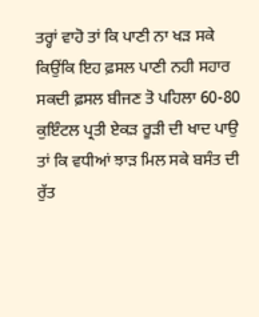ਤਰ੍ਹਾਂ ਵਾਹੋ ਤਾਂ ਕਿ ਪਾਣੀ ਨਾ ਖੜ ਸਕੇ ਕਿਉਂਕਿ ਇਹ ਫ਼ਸਲ ਪਾਣੀ ਨਹੀ ਸਹਾਰ ਸਕਦੀ ਫ਼ਸਲ ਬੀਜਣ ਤੋ ਪਹਿਲਾ 60-80 ਕੁਇੰਟਲ ਪ੍ਰਤੀ ਏਕੜ ਰੂੜੀ ਦੀ ਖਾਦ ਪਾਉ ਤਾਂ ਕਿ ਵਧੀਆਂ ਝਾੜ ਮਿਲ ਸਕੇ ਬਸੰਤ ਦੀ ਰੁੱਤ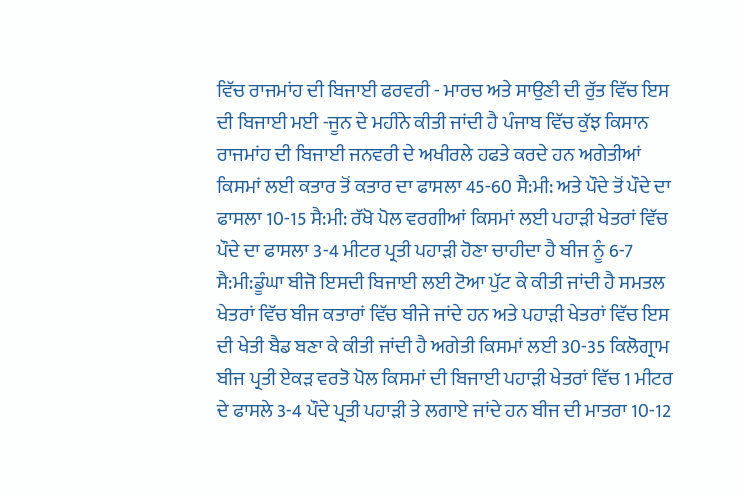ਵਿੱਚ ਰਾਜਮਾਂਹ ਦੀ ਬਿਜਾਈ ਫਰਵਰੀ - ਮਾਰਚ ਅਤੇ ਸਾਉਣੀ ਦੀ ਰੁੱਤ ਵਿੱਚ ਇਸ ਦੀ ਬਿਜਾਈ ਮਈ -ਜੂਨ ਦੇ ਮਹੀਂਨੇ ਕੀਤੀ ਜਾਂਦੀ ਹੈ ਪੰਜਾਬ ਵਿੱਚ ਕੁੱਝ ਕਿਸਾਨ ਰਾਜਮਾਂਹ ਦੀ ਬਿਜਾਈ ਜਨਵਰੀ ਦੇ ਅਖੀਰਲੇ ਹਫਤੇ ਕਰਦੇ ਹਨ ਅਗੇਤੀਆਂ ਕਿਸਮਾਂ ਲਈ ਕਤਾਰ ਤੋਂ ਕਤਾਰ ਦਾ ਫਾਸਲਾ 45-60 ਸੈ:ਮੀ: ਅਤੇ ਪੌਦੇ ਤੋਂ ਪੌਦੇ ਦਾ ਫਾਸਲਾ 10-15 ਸੈ:ਮੀ: ਰੱਖੋ ਪੋਲ ਵਰਗੀਆਂ ਕਿਸਮਾਂ ਲਈ ਪਹਾੜੀ ਖੇਤਰਾਂ ਵਿੱਚ ਪੌਦੇ ਦਾ ਫਾਸਲਾ 3-4 ਮੀਟਰ ਪ੍ਰਤੀ ਪਹਾੜੀ ਹੋਣਾ ਚਾਹੀਦਾ ਹੈ ਬੀਜ ਨੂੰ 6-7 ਸੈ:ਮੀ:ਡੂੰਘਾ ਬੀਜੋ ਇਸਦੀ ਬਿਜਾਈ ਲਈ ਟੋਆ ਪੁੱਟ ਕੇ ਕੀਤੀ ਜਾਂਦੀ ਹੈ ਸਮਤਲ ਖੇਤਰਾਂ ਵਿੱਚ ਬੀਜ ਕਤਾਰਾਂ ਵਿੱਚ ਬੀਜੇ ਜਾਂਦੇ ਹਨ ਅਤੇ ਪਹਾੜੀ ਖੇਤਰਾਂ ਵਿੱਚ ਇਸ ਦੀ ਖੇਤੀ ਬੈਡ ਬਣਾ ਕੇ ਕੀਤੀ ਜਾਂਦੀ ਹੈ ਅਗੇਤੀ ਕਿਸਮਾਂ ਲਈ 30-35 ਕਿਲੋਗ੍ਰਾਮ ਬੀਜ ਪ੍ਰਤੀ ਏਕੜ ਵਰਤੋ ਪੋਲ ਕਿਸਮਾਂ ਦੀ ਬਿਜਾਈ ਪਹਾੜੀ ਖੇਤਰਾਂ ਵਿੱਚ 1 ਮੀਟਰ ਦੇ ਫਾਸਲੇ 3-4 ਪੌਦੇ ਪ੍ਰਤੀ ਪਹਾੜੀ ਤੇ ਲਗਾਏ ਜਾਂਦੇ ਹਨ ਬੀਜ ਦੀ ਮਾਤਰਾ 10-12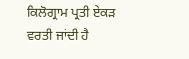ਕਿਲੋਗ੍ਰਾਮ ਪ੍ਰਤੀ ਏਕੜ ਵਰਤੀ ਜਾਂਦੀ ਹੈ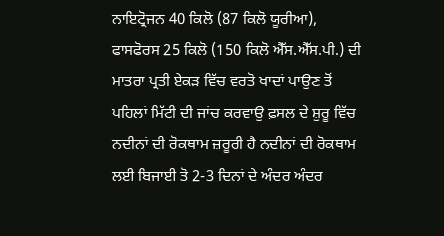ਨਾਇਟ੍ਰੋਜਨ 40 ਕਿਲੋ (87 ਕਿਲੋ ਯੂਰੀਆ), ਫਾਸਫੋਰਸ 25 ਕਿਲੋ (150 ਕਿਲੋ ਐੱਸ.ਐੱਸ.ਪੀ.) ਦੀ ਮਾਤਰਾ ਪ੍ਰਤੀ ਏਕੜ ਵਿੱਚ ਵਰਤੋ ਖਾਦਾਂ ਪਾਉਣ ਤੋਂ ਪਹਿਲਾਂ ਮਿੱਟੀ ਦੀ ਜਾਂਚ ਕਰਵਾਉ ਫ਼ਸਲ ਦੇ ਸ਼ੁਰੂ ਵਿੱਚ ਨਦੀਨਾਂ ਦੀ ਰੋਕਥਾਮ ਜ਼ਰੂਰੀ ਹੈ ਨਦੀਨਾਂ ਦੀ ਰੋਕਥਾਮ ਲਈ ਬਿਜਾਈ ਤੋ 2-3 ਦਿਨਾਂ ਦੇ ਅੰਦਰ ਅੰਦਰ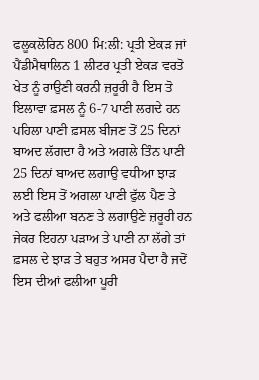ਫਲੂਕਲੋਰਿਨ 800 ਮਿ:ਲੀ: ਪ੍ਰਤੀ ਏਕੜ ਜਾਂ ਪੈਂਡੀਮੈਥਾਲਿਨ 1 ਲੀਟਰ ਪ੍ਰਤੀ ਏਕੜ ਵਰਤੋ ਖੇਤ ਨੂੰ ਰਾਉਣੀ ਕਰਨੀ ਜ਼ਰੂਰੀ ਹੈ ਇਸ ਤੋ ਇਲਾਵਾ ਫ਼ਸਲ ਨੂੰ 6-7 ਪਾਣੀ ਲਗਦੇ ਹਨ ਪਹਿਲਾ ਪਾਣੀ ਫ਼ਸਲ ਬੀਜਣ ਤੋਂ 25 ਦਿਨਾਂ ਬਾਅਦ ਲੱਗਦਾ ਹੈ ਅਤੇ ਅਗਲੇ ਤਿੰਨ ਪਾਣੀ 25 ਦਿਨਾਂ ਬਾਅਦ ਲਗਾਉ ਵਧੀਆ ਝਾੜ ਲਈ ਇਸ ਤੋਂ ਅਗਲਾ ਪਾਣੀ ਫੁੱਲ ਪੈਣ ਤੇ ਅਤੇ ਫਲੀਆ ਬਨਣ ਤੇ ਲਗਾਉਣੇ ਜ਼ਰੂਰੀ ਹਨ ਜੇਕਰ ਇਹਨਾ ਪੜਾਅ ਤੇ ਪਾਣੀ ਨਾ ਲੱਗੇ ਤਾਂ ਫ਼ਸਲ ਦੇ ਝਾੜ ਤੇ ਬਹੁਤ ਅਸਰ ਪੈਦਾ ਹੈ ਜਦੋਂ ਇਸ ਦੀਆਂ ਫਲੀਆ ਪੂਰੀ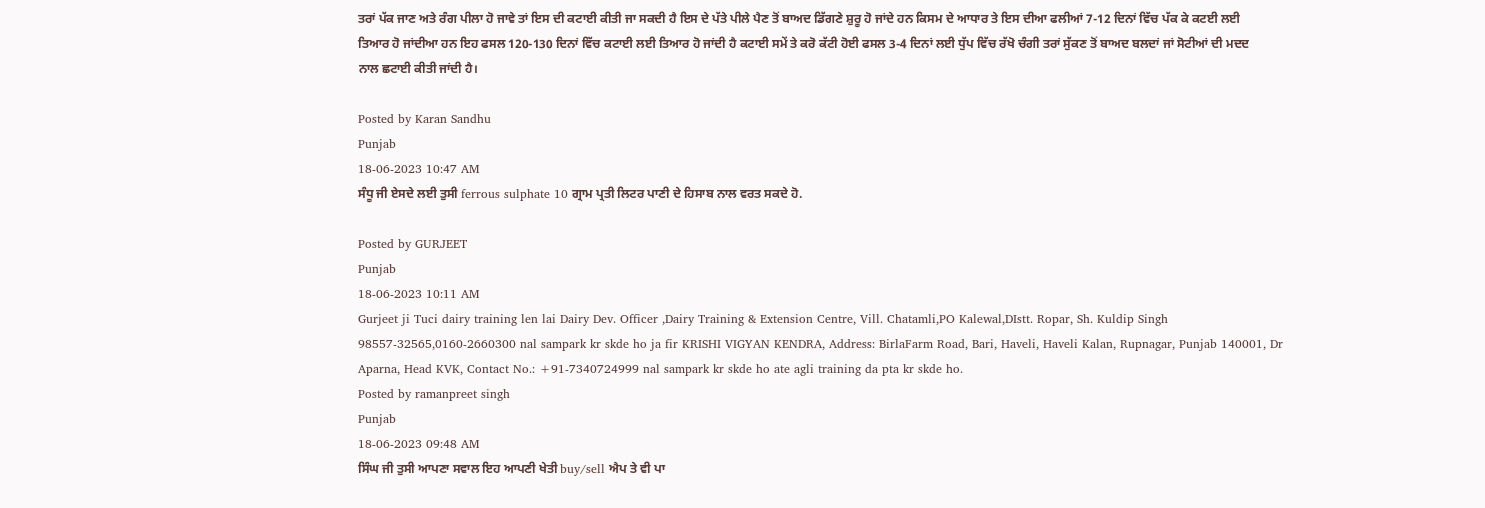ਤਰਾਂ ਪੱਕ ਜਾਣ ਅਤੇ ਰੰਗ ਪੀਲਾ ਹੋ ਜਾਵੇ ਤਾਂ ਇਸ ਦੀ ਕਟਾਈ ਕੀਤੀ ਜਾ ਸਕਦੀ ਹੈ ਇਸ ਦੇ ਪੱਤੇ ਪੀਲੇ ਪੈਣ ਤੋਂ ਬਾਅਦ ਡਿੱਗਣੇ ਸ਼ੁਰੂ ਹੋ ਜਾਂਦੇ ਹਨ ਕਿਸਮ ਦੇ ਆਧਾਰ ਤੇ ਇਸ ਦੀਆ ਫਲੀਆਂ 7-12 ਦਿਨਾਂ ਵਿੱਚ ਪੱਕ ਕੇ ਕਟਈ ਲਈ ਤਿਆਰ ਹੋ ਜਾਂਦੀਆ ਹਨ ਇਹ ਫਸਲ 120-130 ਦਿਨਾਂ ਵਿੱਚ ਕਟਾਈ ਲਈ ਤਿਆਰ ਹੋ ਜਾਂਦੀ ਹੈ ਕਟਾਈ ਸਮੇਂ ਤੇ ਕਰੋ ਕੱਟੀ ਹੋਈ ਫਸਲ 3-4 ਦਿਨਾਂ ਲਈ ਧੁੱਪ ਵਿੱਚ ਰੱਖੋ ਚੰਗੀ ਤਰਾਂ ਸੁੱਕਣ ਤੋਂ ਬਾਅਦ ਬਲਦਾਂ ਜਾਂ ਸੋਟੀਆਂ ਦੀ ਮਦਦ ਨਾਲ ਛਟਾਈ ਕੀਤੀ ਜਾਂਦੀ ਹੈ।

Posted by Karan Sandhu
Punjab
18-06-2023 10:47 AM
ਸੰਧੂ ਜੀ ਏਸਦੇ ਲਈ ਤੁਸੀ ferrous sulphate 10 ਗ੍ਰਾਮ ਪ੍ਰਤੀ ਲਿਟਰ ਪਾਣੀ ਦੇ ਹਿਸਾਬ ਨਾਲ ਵਰਤ ਸਕਦੇ ਹੋ.

Posted by GURJEET
Punjab
18-06-2023 10:11 AM
Gurjeet ji Tuci dairy training len lai Dairy Dev. Officer ,Dairy Training & Extension Centre, Vill. Chatamli,PO Kalewal,DIstt. Ropar, Sh. Kuldip Singh 98557-32565,0160-2660300 nal sampark kr skde ho ja fir KRISHI VIGYAN KENDRA, Address: BirlaFarm Road, Bari, Haveli, Haveli Kalan, Rupnagar, Punjab 140001, Dr Aparna, Head KVK, Contact No.: +91-7340724999 nal sampark kr skde ho ate agli training da pta kr skde ho.
Posted by ramanpreet singh
Punjab
18-06-2023 09:48 AM
ਸਿੰਘ ਜੀ ਤੁਸੀ ਆਪਣਾ ਸਵਾਲ ਇਹ ਆਪਣੀ ਖੇਤੀ buy/sell ਐਪ ਤੇ ਵੀ ਪਾ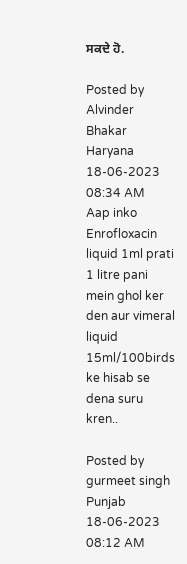ਸਕਦੇ ਹੋ.

Posted by Alvinder Bhakar
Haryana
18-06-2023 08:34 AM
Aap inko Enrofloxacin liquid 1ml prati 1 litre pani mein ghol ker den aur vimeral liquid 15ml/100birds ke hisab se dena suru kren..

Posted by gurmeet singh
Punjab
18-06-2023 08:12 AM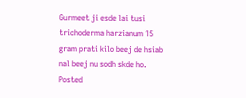Gurmeet ji esde lai tusi trichoderma harzianum 15 gram prati kilo beej de hsiab nal beej nu sodh skde ho.
Posted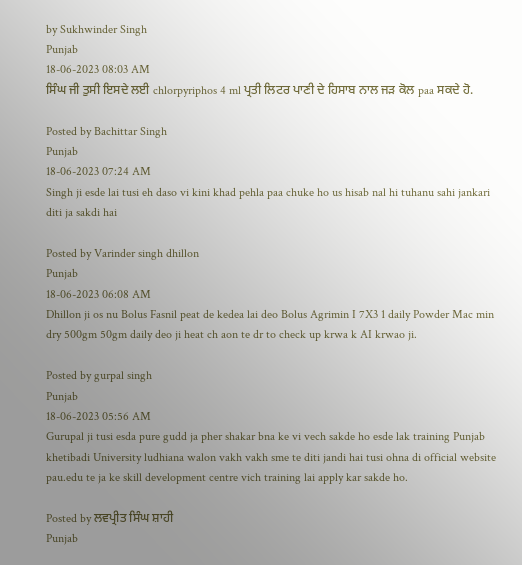by Sukhwinder Singh
Punjab
18-06-2023 08:03 AM
ਸਿੰਘ ਜੀ ਤੁਸੀ ਇਸਦੇ ਲਈ chlorpyriphos 4 ml ਪ੍ਰਤੀ ਲਿਟਰ ਪਾਣੀ ਦੇ ਹਿਸਾਬ ਨਾਲ ਜੜ ਕੋਲ paa ਸਕਦੇ ਹੋ.

Posted by Bachittar Singh
Punjab
18-06-2023 07:24 AM
Singh ji esde lai tusi eh daso vi kini khad pehla paa chuke ho us hisab nal hi tuhanu sahi jankari diti ja sakdi hai

Posted by Varinder singh dhillon
Punjab
18-06-2023 06:08 AM
Dhillon ji os nu Bolus Fasnil peat de kedea lai deo Bolus Agrimin I 7X3 1 daily Powder Mac min dry 500gm 50gm daily deo ji heat ch aon te dr to check up krwa k AI krwao ji.

Posted by gurpal singh
Punjab
18-06-2023 05:56 AM
Gurupal ji tusi esda pure gudd ja pher shakar bna ke vi vech sakde ho esde lak training Punjab khetibadi University ludhiana walon vakh vakh sme te diti jandi hai tusi ohna di official website pau.edu te ja ke skill development centre vich training lai apply kar sakde ho.

Posted by ਲਵਪ੍ਰੀਤ ਸਿੰਘ ਸ਼ਾਹੀ
Punjab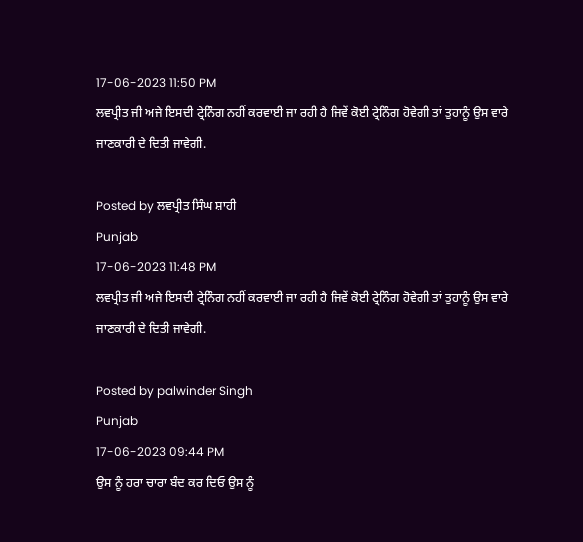17-06-2023 11:50 PM
ਲਵਪ੍ਰੀਤ ਜੀ ਅਜੇ ਇਸਦੀ ਟ੍ਰੇਨਿੰਗ ਨਹੀਂ ਕਰਵਾਈ ਜਾ ਰਹੀ ਹੈ ਜਿਵੇਂ ਕੋਈ ਟ੍ਰੇਨਿੰਗ ਹੋਵੇਗੀ ਤਾਂ ਤੁਹਾਨੂੰ ਉਸ ਵਾਰੇ ਜਾਣਕਾਰੀ ਦੇ ਦਿਤੀ ਜਾਵੇਗੀ.

Posted by ਲਵਪ੍ਰੀਤ ਸਿੰਘ ਸ਼ਾਹੀ
Punjab
17-06-2023 11:48 PM
ਲਵਪ੍ਰੀਤ ਜੀ ਅਜੇ ਇਸਦੀ ਟ੍ਰੇਨਿੰਗ ਨਹੀਂ ਕਰਵਾਈ ਜਾ ਰਹੀ ਹੈ ਜਿਵੇਂ ਕੋਈ ਟ੍ਰੇਨਿੰਗ ਹੋਵੇਗੀ ਤਾਂ ਤੁਹਾਨੂੰ ਉਸ ਵਾਰੇ ਜਾਣਕਾਰੀ ਦੇ ਦਿਤੀ ਜਾਵੇਗੀ.

Posted by palwinder Singh
Punjab
17-06-2023 09:44 PM
ਉਸ ਨੂੰ ਹਰਾ ਚਾਰਾ ਬੰਦ ਕਰ ਦਿਓ ਉਸ ਨੂੰ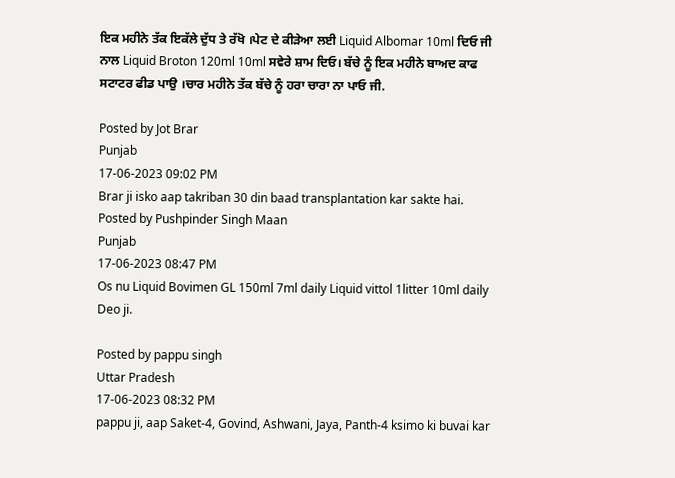ਇਕ ਮਹੀਨੇ ਤੱਕ ਇਕੱਲੇ ਦੁੱਧ ਤੇ ਰੱਖੋ ।ਪੇਟ ਦੇ ਕੀੜੇਆ ਲਈ Liquid Albomar 10ml ਦਿਓ ਜੀ ਨਾਲ Liquid Broton 120ml 10ml ਸਵੇਰੇ ਸ਼ਾਮ ਦਿਓ। ਬੱਚੇ ਨੂੰ ਇਕ ਮਹੀਨੇ ਬਾਅਦ ਕਾਫ ਸਟਾਟਰ ਫੀਡ ਪਾਉ ।ਚਾਰ ਮਹੀਨੇ ਤੱਕ ਬੱਚੇ ਨੂੰ ਹਰਾ ਚਾਰਾ ਨਾ ਪਾਓ ਜੀ.

Posted by Jot Brar
Punjab
17-06-2023 09:02 PM
Brar ji isko aap takriban 30 din baad transplantation kar sakte hai.
Posted by Pushpinder Singh Maan
Punjab
17-06-2023 08:47 PM
Os nu Liquid Bovimen GL 150ml 7ml daily Liquid vittol 1litter 10ml daily Deo ji.

Posted by pappu singh
Uttar Pradesh
17-06-2023 08:32 PM
pappu ji, aap Saket-4, Govind, Ashwani, Jaya, Panth-4 ksimo ki buvai kar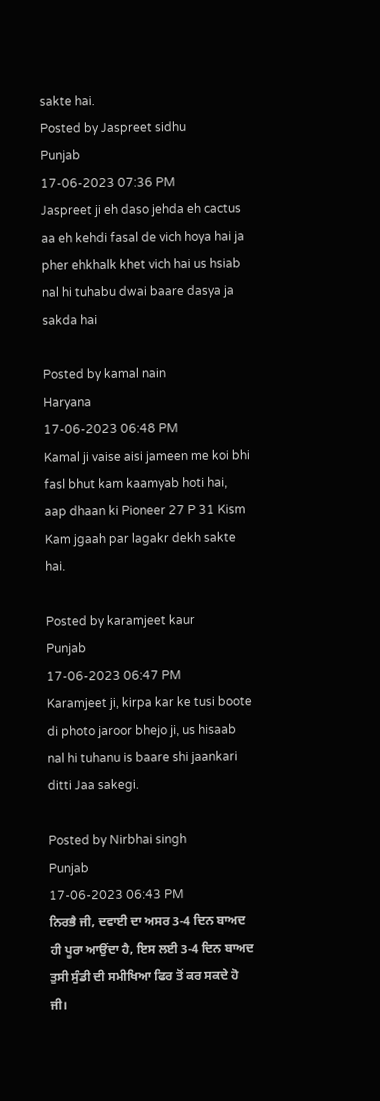sakte hai.
Posted by Jaspreet sidhu
Punjab
17-06-2023 07:36 PM
Jaspreet ji eh daso jehda eh cactus aa eh kehdi fasal de vich hoya hai ja pher ehkhalk khet vich hai us hsiab nal hi tuhabu dwai baare dasya ja sakda hai

Posted by kamal nain
Haryana
17-06-2023 06:48 PM
Kamal ji vaise aisi jameen me koi bhi fasl bhut kam kaamyab hoti hai, aap dhaan ki Pioneer 27 P 31 Kism Kam jgaah par lagakr dekh sakte hai.

Posted by karamjeet kaur
Punjab
17-06-2023 06:47 PM
Karamjeet ji, kirpa kar ke tusi boote di photo jaroor bhejo ji, us hisaab nal hi tuhanu is baare shi jaankari ditti Jaa sakegi.

Posted by Nirbhai singh
Punjab
17-06-2023 06:43 PM
ਨਿਰਭੈ ਜੀ, ਦਵਾਈ ਦਾ ਅਸਰ 3-4 ਦਿਨ ਬਾਅਦ ਹੀ ਪੂਰਾ ਆਉਂਦਾ ਹੈ, ਇਸ ਲਈ 3-4 ਦਿਨ ਬਾਅਦ ਤੁਸੀ ਸੁੰਡੀ ਦੀ ਸਮੀਖਿਆ ਫਿਰ ਤੋਂ ਕਰ ਸਕਦੇ ਹੋ ਜੀ।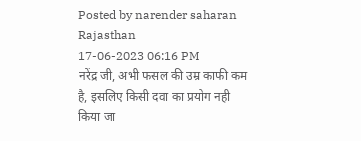Posted by narender saharan
Rajasthan
17-06-2023 06:16 PM
नरेंद्र जी, अभी फसल की उम्र काफी कम है, इसलिए किसी दवा का प्रयोग नही किया जा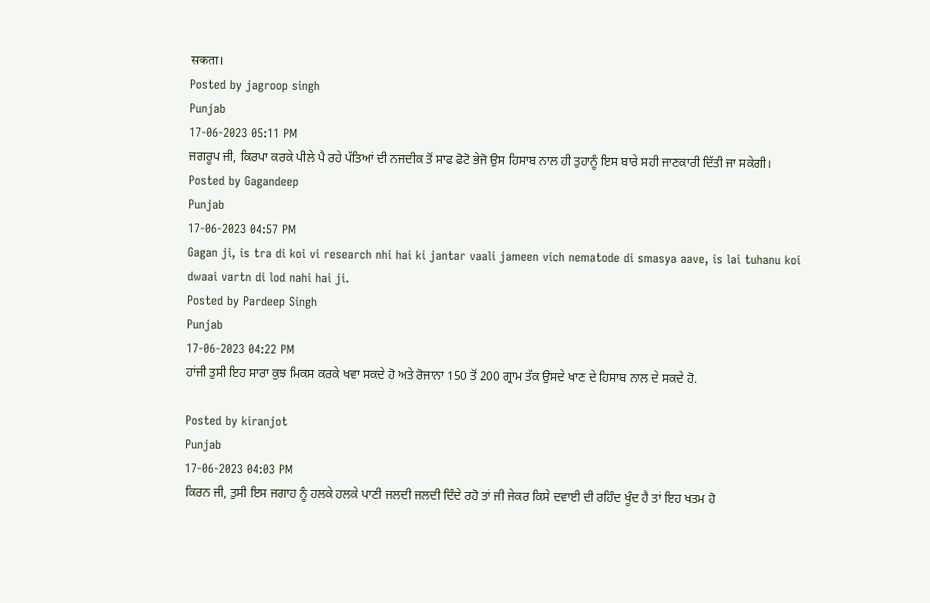सकता।
Posted by jagroop singh
Punjab
17-06-2023 05:11 PM
ਜਗਰੂਪ ਜੀ, ਕਿਰਪਾ ਕਰਕੇ ਪੀਲੇ ਪੈ ਰਹੇ ਪੱਤਿਆਂ ਦੀ ਨਜਦੀਕ ਤੋਂ ਸਾਫ ਫੋਟੋ ਭੇਜੋ ਉਸ ਹਿਸਾਬ ਨਾਲ ਹੀ ਤੁਹਾਨੂੰ ਇਸ ਬਾਰੇ ਸਹੀ ਜਾਣਕਾਰੀ ਦਿੱਤੀ ਜਾ ਸਕੇਗੀ।
Posted by Gagandeep
Punjab
17-06-2023 04:57 PM
Gagan ji, is tra di koi vi research nhi hai ki jantar vaali jameen vich nematode di smasya aave, is lai tuhanu koi dwaai vartn di lod nahi hai ji.
Posted by Pardeep Singh
Punjab
17-06-2023 04:22 PM
ਹਾਂਜੀ ਤੁਸੀ ਇਹ ਸਾਰਾ ਕੁਝ ਮਿਕਸ ਕਰਕੇ ਖਵਾ ਸਕਦੇ ਹੋ ਅਤੇ ਰੋਜਾਨਾ 150 ਤੋਂ 200 ਗ੍ਰਾਮ ਤੱਕ ਉਸਦੇ ਖਾਣ ਦੇ ਹਿਸਾਬ ਨਾਲ ਦੇ ਸਕਦੇ ਹੋ.

Posted by kiranjot
Punjab
17-06-2023 04:03 PM
ਕਿਰਨ ਜੀ, ਤੁਸੀ ਇਸ ਜਗਾਹ ਨੂੰ ਹਲਕੇ ਹਲਕੇ ਪਾਣੀ ਜਲਦੀ ਜਲਦੀ ਦਿੰਦੇ ਰਹੋ ਤਾਂ ਜੀ ਜੇਕਰ ਕਿਸੇ ਦਵਾਈ ਦੀ ਰਹਿੰਦ ਖੂੰਦ ਹੈ ਤਾਂ ਇਹ ਖਤਮ ਹੋ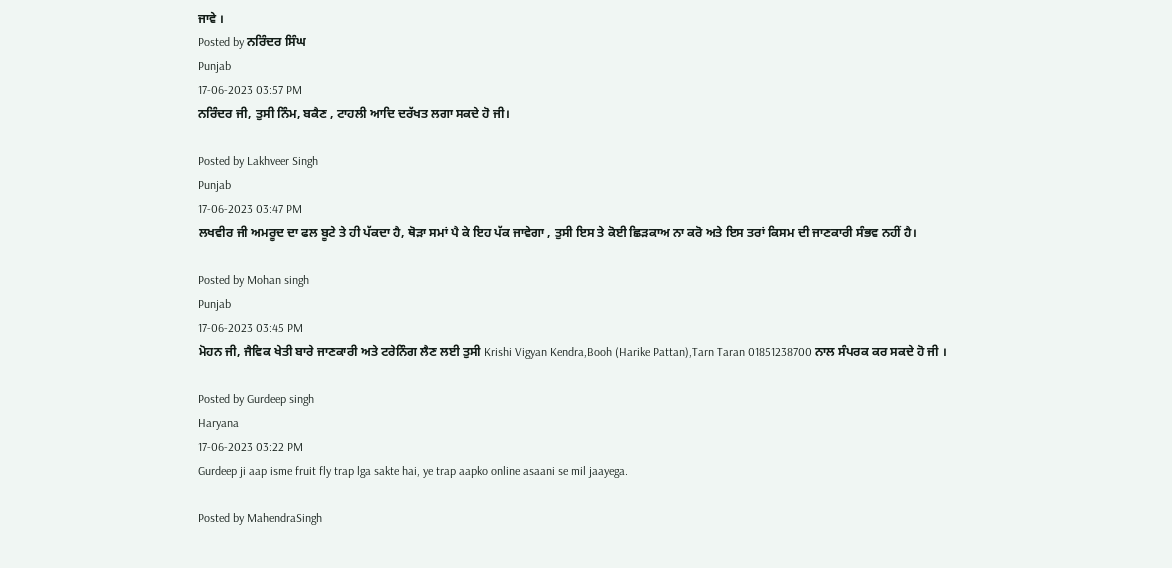ਜਾਵੇ ।
Posted by ਨਰਿੰਦਰ ਸਿੰਘ
Punjab
17-06-2023 03:57 PM
ਨਰਿੰਦਰ ਜੀ, ਤੁਸੀ ਨਿੰਮ, ਬਕੈਣ , ਟਾਹਲੀ ਆਦਿ ਦਰੱਖਤ ਲਗਾ ਸਕਦੇ ਹੋ ਜੀ।

Posted by Lakhveer Singh
Punjab
17-06-2023 03:47 PM
ਲਖਵੀਰ ਜੀ ਅਮਰੂਦ ਦਾ ਫਲ ਬੂਟੇ ਤੇ ਹੀ ਪੱਕਦਾ ਹੈ, ਥੋੜਾ ਸਮਾਂ ਪੈ ਕੇ ਇਹ ਪੱਕ ਜਾਵੇਗਾ , ਤੁਸੀ ਇਸ ਤੇ ਕੋਈ ਛਿੜਕਾਅ ਨਾ ਕਰੋ ਅਤੇ ਇਸ ਤਰਾਂ ਕਿਸਮ ਦੀ ਜਾਣਕਾਰੀ ਸੰਭਵ ਨਹੀਂ ਹੈ।

Posted by Mohan singh
Punjab
17-06-2023 03:45 PM
ਮੋਹਨ ਜੀ, ਜੈਵਿਕ ਖੇਤੀ ਬਾਰੇ ਜਾਣਕਾਰੀ ਅਤੇ ਟਰੇਨਿੰਗ ਲੈਣ ਲਈ ਤੁਸੀ Krishi Vigyan Kendra,Booh (Harike Pattan),Tarn Taran 01851238700 ਨਾਲ ਸੰਪਰਕ ਕਰ ਸਕਦੇ ਹੋ ਜੀ ।

Posted by Gurdeep singh
Haryana
17-06-2023 03:22 PM
Gurdeep ji aap isme fruit fly trap lga sakte hai, ye trap aapko online asaani se mil jaayega.

Posted by MahendraSingh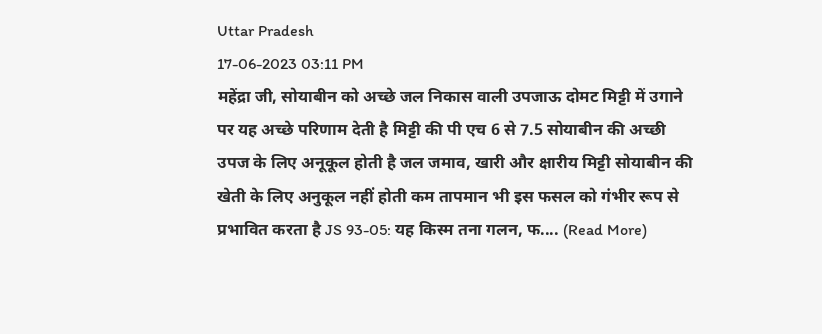Uttar Pradesh
17-06-2023 03:11 PM
महेंद्रा जी, सोयाबीन को अच्छे जल निकास वाली उपजाऊ दोमट मिट्टी में उगाने पर यह अच्छे परिणाम देती है मिट्टी की पी एच 6 से 7.5 सोयाबीन की अच्छी उपज के लिए अनूकूल होती है जल जमाव, खारी और क्षारीय मिट्टी सोयाबीन की खेती के लिए अनुकूल नहीं होती कम तापमान भी इस फसल को गंभीर रूप से प्रभावित करता है JS 93-05: यह किस्म तना गलन, फ.... (Read More)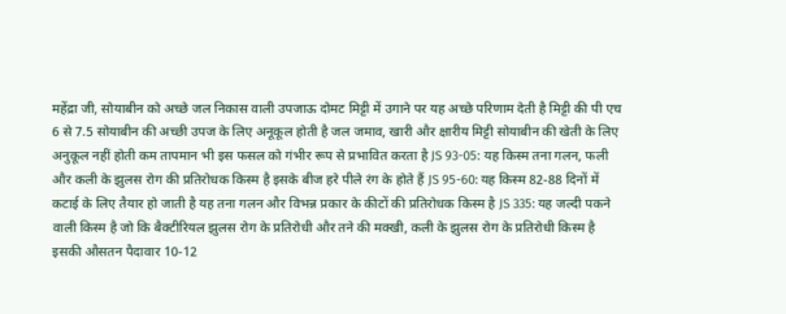महेंद्रा जी, सोयाबीन को अच्छे जल निकास वाली उपजाऊ दोमट मिट्टी में उगाने पर यह अच्छे परिणाम देती है मिट्टी की पी एच 6 से 7.5 सोयाबीन की अच्छी उपज के लिए अनूकूल होती है जल जमाव, खारी और क्षारीय मिट्टी सोयाबीन की खेती के लिए अनुकूल नहीं होती कम तापमान भी इस फसल को गंभीर रूप से प्रभावित करता है JS 93-05: यह किस्म तना गलन, फली और कली के झुलस रोग की प्रतिरोधक किस्म है इसके बीज हरे पीले रंग के होते हैं JS 95-60: यह किस्म 82-88 दिनों में कटाई के लिए तैयार हो जाती है यह तना गलन और विभन्न प्रकार के कीटों की प्रतिरोधक किस्म है JS 335: यह जल्दी पकने वाली किस्म है जो कि बैक्टीरियल झुलस रोग के प्रतिरोधी और तने की मक्खी, कली के झुलस रोग के प्रतिरोधी किस्म है इसकी औसतन पैदावार 10-12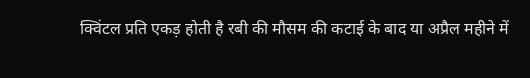क्विंटल प्रति एकड़ होती है रबी की मौसम की कटाई के बाद या अप्रैल महीने में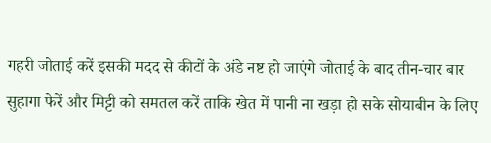गहरी जोताई करें इसकी मदद से कीटों के अंडे नष्ट हो जाएंगे जोताई के बाद तीन-चार बार सुहागा फेरें और मिट्टी को समतल करें ताकि खेत में पानी ना खड़ा हो सके सोयाबीन के लिए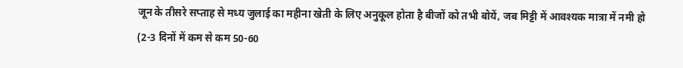जून के तीसरे सप्ताह से मध्य जुलाई का महीना खेती के लिए अनुकूल होता है बीजों को तभी बोयें, जब मिट्टी में आवश्यक मात्रा में नमी हो (2-3 दिनों में कम से कम 50-60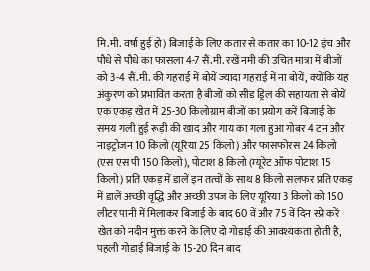मि.मी. वर्षा हुई हो) बिजाई के लिए कतार से कतार का 10-12 इंच और पौधे से पौधे का फासला 4-7 सैं.मी. रखें नमी की उचित मात्रा में बीजों को 3-4 सैं.मी. की गहराई में बोयें ज्यादा गहराई में ना बोयें, क्योंकि यह अंकुरण को प्रभावित करता है बीजों को सीड ड्रिल की सहायता से बोयें एक एकड़ खेत में 25-30 किलोग्राम बीजों का प्रयोग करें बिजाई के समय गली हुई रूड़ी की खाद और गाय का गला हुआ गोबर 4 टन और नाइट्रोजन 10 किलो (यूरिया 25 किलो) और फासफोरस 24 किलो (एस एस पी 150 किलो), पोटाश 8 किलो (म्यूरेट ऑफ पोटाश 15 किलो) प्रति एकड़ में डालें इन तत्वों के साथ 8 किलो सलफर प्रति एकड़ में डालें अच्छी वृद्धि और अच्छी उपज के लिए यूरिया 3 किलो को 150 लीटर पानी में मिलाकर बिजाई के बाद 60 वें और 75 वें दिन स्प्रे करें खेत को नदीन मुक्त करने के लिए दो गोडाई की आवश्यकता होती है, पहली गोडाई बिजाई के 15-20 दिन बाद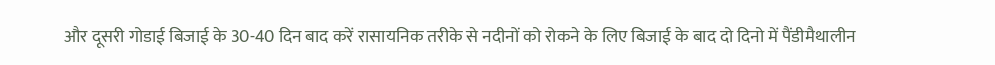और दूसरी गोडाई बिजाई के 30-40 दिन बाद करें रासायनिक तरीके से नदीनों को रोकने के लिए बिजाई के बाद दो दिनो में पैंडीमैथालीन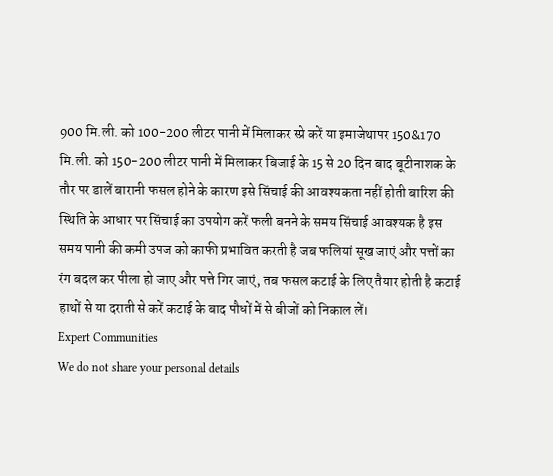900 मि.ली. को 100-200 लीटर पानी में मिलाकर स्प्रे करें या इमाजेथापर 150&170 मि.ली. को 150-200 लीटर पानी में मिलाकर बिजाई के 15 से 20 दिन बाद बूटीनाशक के तौर पर डालें बारानी फसल होने के कारण इसे सिंचाई की आवश्यकता नहीं होती बारिश की स्थिति के आधार पर सिंचाई का उपयोग करें फली बनने के समय सिंचाई आवश्यक है इस समय पानी की कमी उपज को काफी प्रभावित करती है जब फलियां सूख जाएं और पत्तों का रंग बदल कर पीला हो जाए और पत्ते गिर जाएं, तब फसल कटाई के लिए तैयार होती है कटाई हाथों से या दराती से करें कटाई के बाद पौधों में से बीजों को निकाल लें।
Expert Communities
We do not share your personal details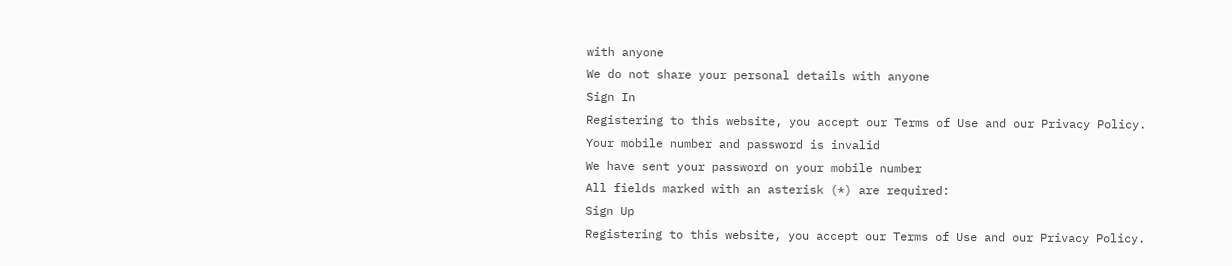with anyone
We do not share your personal details with anyone
Sign In
Registering to this website, you accept our Terms of Use and our Privacy Policy.
Your mobile number and password is invalid
We have sent your password on your mobile number
All fields marked with an asterisk (*) are required:
Sign Up
Registering to this website, you accept our Terms of Use and our Privacy Policy.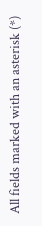All fields marked with an asterisk (*)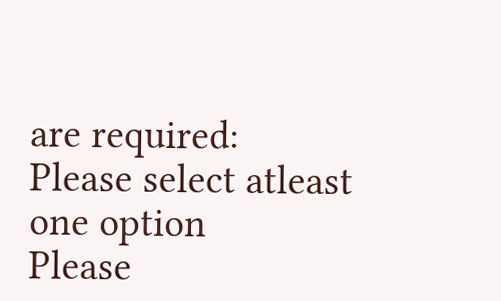are required:
Please select atleast one option
Please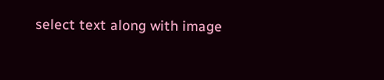select text along with image